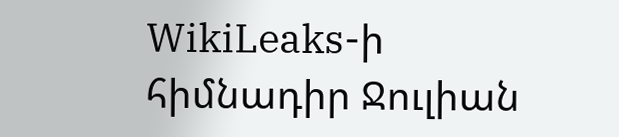WikiLeaks-ի հիմնադիր Ջուլիան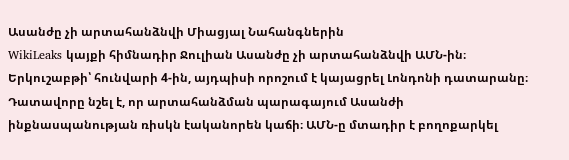Ասանժը չի արտահանձնվի Միացյալ Նահանգներին
WikiLeaks կայքի հիմնադիր Ջուլիան Ասանժը չի արտահանձնվի ԱՄՆ-ին։ Երկուշաբթի՝ հունվարի 4-ին, այդպիսի որոշում է կայացրել Լոնդոնի դատարանը։ Դատավորը նշել է, որ արտահանձման պարագայում Ասանժի ինքնասպանության ռիսկն էականորեն կաճի։ ԱՄՆ-ը մտադիր է բողոքարկել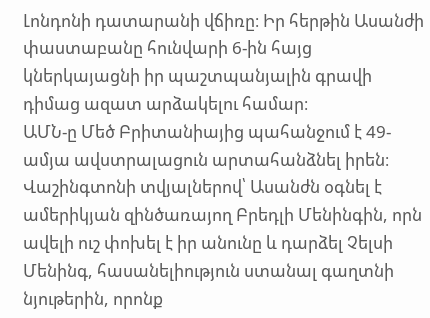Լոնդոնի դատարանի վճիռը։ Իր հերթին Ասանժի փաստաբանը հունվարի 6-ին հայց կներկայացնի իր պաշտպանյալին գրավի դիմաց ազատ արձակելու համար։
ԱՄՆ-ը Մեծ Բրիտանիայից պահանջում է 49-ամյա ավստրալացուն արտահանձնել իրեն։ Վաշինգտոնի տվյալներով՝ Ասանժն օգնել է ամերիկյան զինծառայող Բրեդլի Մենինգին, որն ավելի ուշ փոխել է իր անունը և դարձել Չելսի Մենինգ, հասանելիություն ստանալ գաղտնի նյութերին, որոնք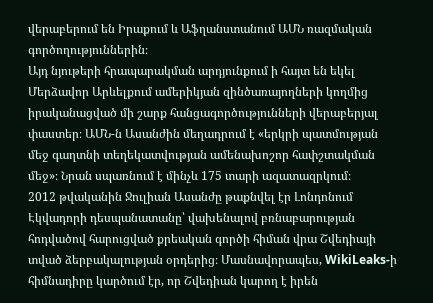վերաբերում են Իրաքում և Աֆղանստանում ԱՄՆ ռազմական գործողություններին։
Այդ նյութերի հրապարակման արդյունքում ի հայտ են եկել Մերձավոր Արևելքում ամերիկյան զինծառայողների կողմից իրականացված մի շարք հանցագործությունների վերաբերյալ փաստեր։ ԱՄՆ-ն Ասանժին մեղադրում է «երկրի պատմության մեջ գաղտնի տեղեկատվության ամենախոշոր հափշտակման մեջ»։ Նրան սպառնում է մինչև 175 տարի ազատազրկում։
2012 թվականին Ջուլիան Ասանժը թաքնվել էր Լոնդոնում Էկվադորի դեսպանատանը՝ վախենալով բռնաբարության հոդվածով հարուցված քրեական գործի հիման վրա Շվեդիայի տված ձերբակալության օրդերից։ Մասնավորապես, WikiLeaks-ի հիմնադիրը կարծում էր, որ Շվեդիան կարող է իրեն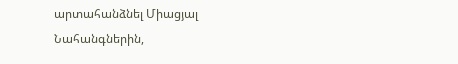արտահանձնել Միացյալ Նահանգներին,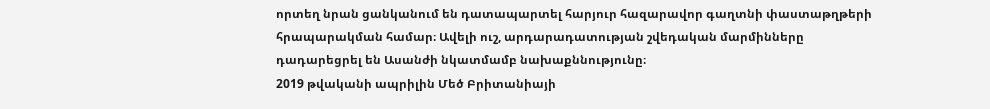որտեղ նրան ցանկանում են դատապարտել հարյուր հազարավոր գաղտնի փաստաթղթերի հրապարակման համար։ Ավելի ուշ, արդարադատության շվեդական մարմինները դադարեցրել են Ասանժի նկատմամբ նախաքննությունը։
2019 թվականի ապրիլին Մեծ Բրիտանիայի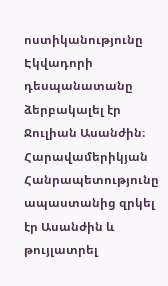ոստիկանությունը Էկվադորի դեսպանատանը ձերբակալել էր Ջուլիան Ասանժին։ Հարավամերիկյան Հանրապետությունը ապաստանից զրկել էր Ասանժին և թույլատրել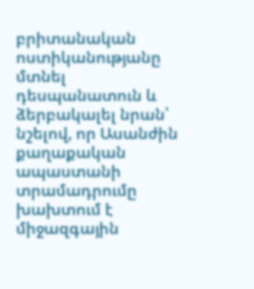բրիտանական ոստիկանությանը մտնել դեսպանատուն և ձերբակալել նրան՝ նշելով, որ Ասանժին քաղաքական ապաստանի տրամադրումը խախտում է միջազգային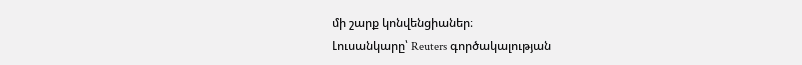մի շարք կոնվենցիաներ։
Լուսանկարը՝ Reuters գործակալության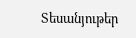Տեսանյութեր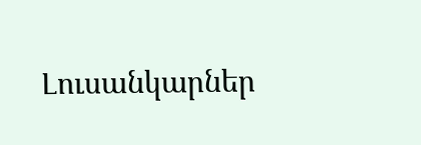Լուսանկարներ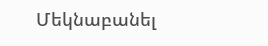Մեկնաբանել